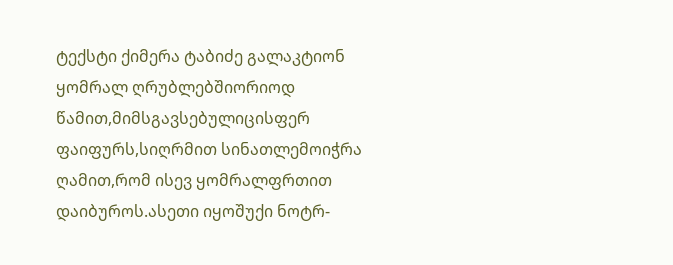ტექსტი ქიმერა ტაბიძე გალაკტიონ ყომრალ ღრუბლებშიორიოდ წამით,მიმსგავსებულიცისფერ ფაიფურს,სიღრმით სინათლემოიჭრა ღამით,რომ ისევ ყომრალფრთით დაიბუროს.ასეთი იყოშუქი ნოტრ-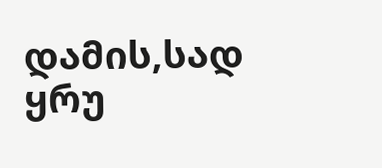დამის,სად ყრუ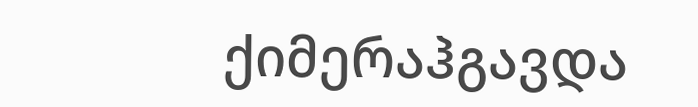ქიმერაჰგავდა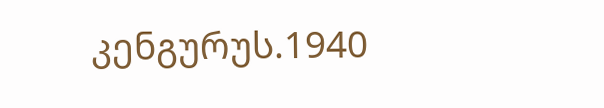კენგურუს.1940